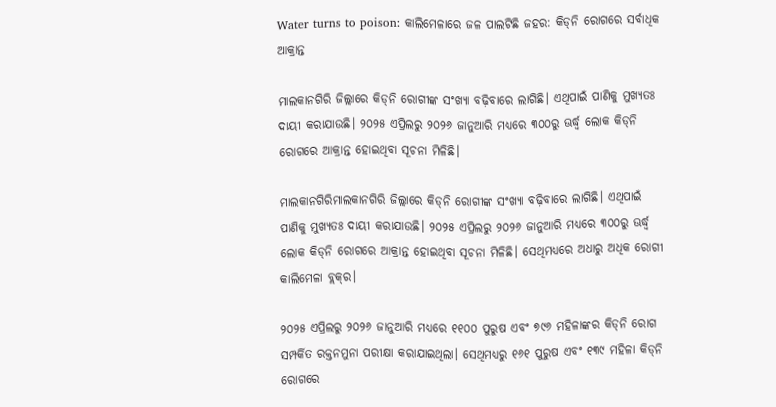Water turns to poison: କାଲିମେଳାରେ ଜଳ ପାଲଟିଛି ଜହର: କିଡ୍‌ନି ରୋଗରେ ସର୍ବାଧିକ ଆକ୍ରାନ୍ତ

ମାଲକାନଗିରି ଜିଲ୍ଲାରେ କିଡ୍‌ନି ରୋଗୀଙ୍କ ସଂଖ୍ୟା ବଢ଼ିବାରେ ଲାଗିଛି। ଏଥିପାଇଁ ପାଣିକୁ ମୁଖ୍ୟତଃ ଦାୟୀ କରାଯାଉଛି। ୨୦୨୫ ଏପ୍ରିଲରୁ ୨୦୨୬ ଜାନୁଆରି ମଧ୍ୟରେ ୩୦୦ରୁ ଊର୍ଦ୍ଧ୍ବ ଲୋକ କିଡ୍‌ନି ରୋଗରେ ଆକ୍ରାନ୍ତ ହୋଇଥିବା ସୂଚନା ମିଳିଛି।

ମାଲକାନଗିରିମାଲକାନଗିରି ଜିଲ୍ଲାରେ କିଡ୍‌ନି ରୋଗୀଙ୍କ ସଂଖ୍ୟା ବଢ଼ିବାରେ ଲାଗିଛି। ଏଥିପାଇଁ ପାଣିକୁ ମୁଖ୍ୟତଃ ଦାୟୀ କରାଯାଉଛି। ୨୦୨୫ ଏପ୍ରିଲରୁ ୨୦୨୬ ଜାନୁଆରି ମଧ୍ୟରେ ୩୦୦ରୁ ଊର୍ଦ୍ଧ୍ବ ଲୋକ କିଡ୍‌ନି ରୋଗରେ ଆକ୍ରାନ୍ତ ହୋଇଥିବା ସୂଚନା ମିଳିଛି। ସେଥିମଧ୍ୟରେ ଅଧାରୁ ଅଧିକ ରୋଗୀ କାଲିମେଳା ବ୍ଲକ୍‌ର।

୨୦୨୫ ଏପ୍ରିଲରୁ ୨୦୨୬ ଜାନୁଆରି ମଧ୍ୟରେ ୧୧୦୦ ପୁରୁଷ ଏବଂ ୭୯୬ ମହିଳାଙ୍କର କିଡ୍‌ନି ରୋଗ ସମ୍ପର୍କିତ ରକ୍ତନମୁନା ପରୀକ୍ଷା କରାଯାଇଥିଲା। ସେଥିମଧ୍ୟରୁ ୧୬୧ ପୁରୁଷ ଏବଂ ୧୩୯ ମହିଳା କିଡ୍‌ନି ରୋଗରେ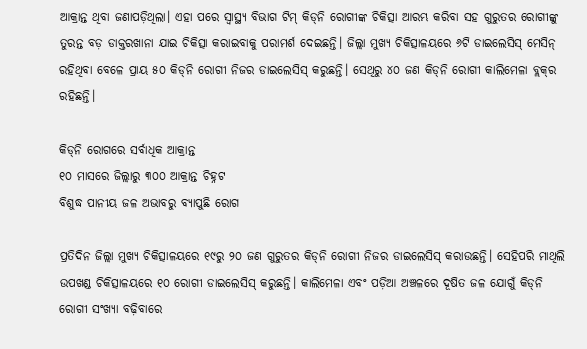ଆକ୍ରାନ୍ତ ଥିବା ଜଣାପଡ଼ିଥିଲା। ଏହା ପରେ ସ୍ବାସ୍ଥ୍ୟ ବିଭାଗ ଟିମ୍ କିଡ୍‌ନି ରୋଗୀଙ୍କ ଚିକିତ୍ସା ଆରମ୍ଭ କରିବା ସହ ଗୁରୁତର ରୋଗୀଙ୍କୁ ତୁରନ୍ତ ବଡ଼ ଡାକ୍ତରଖାନା ଯାଇ ଚିକିତ୍ସା କରାଇବାକୁ ପରାମର୍ଶ ଦେଇଛନ୍ତି। ଜିଲ୍ଲା ମୁଖ୍ୟ ଚିକିତ୍ସାଳୟରେ ୬ଟି ଡାଇଲେସିସ୍ ମେସିନ୍ ରହିଥିବା ବେଳେ ପ୍ରାୟ ୫୦ କିଡ୍‌ନି ରୋଗୀ ନିଜର ଡାଇଲେସିସ୍ କରୁଛନ୍ତି। ସେଥିରୁ ୪୦ ଜଣ କିଡ୍‌ନି ରୋଗୀ କାଲିମେଳା ବ୍ଲକ୍‌ର ରହିଛନ୍ତି।

କିଡ୍‌ନି ରୋଗରେ ସର୍ବାଧିକ ଆକ୍ରାନ୍ତ
୧୦ ମାସରେ ଜିଲ୍ଲାରୁ ୩୦୦ ଆକ୍ରାନ୍ତ ଚିହ୍ନଟ
ବିଶୁଦ୍ଧ ପାନୀୟ ଜଳ ଅଭାବରୁ ବ୍ୟାପୁଛି ରୋଗ

ପ୍ରତିଦିନ ଜିଲ୍ଲା ମୁଖ୍ୟ ଚିକିତ୍ସାଳୟରେ ୧୯ରୁ ୨୦ ଜଣ ଗୁରୁତର କିଡ୍‌ନି ରୋଗୀ ନିଜର ଡାଇଲେସିସ୍ କରାଉଛନ୍ତି। ସେହିପରି ମାଥିଲି ଉପଖଣ୍ଡ ଚିକିତ୍ସାଳୟରେ ୧୦ ରୋଗୀ ଡାଇଲେସିସ୍ କରୁଛନ୍ତି। କାଲିମେଳା ଏବଂ ପଡ଼ିଆ ଅଞ୍ଚଳରେ ଦୂଷିତ ଜଳ ଯୋଗୁଁ କିଡ୍‌ନି ରୋଗୀ ସଂଖ୍ୟା ବଢ଼ିବାରେ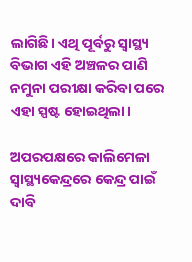ଲାଗିଛି। ଏଥି ପୂର୍ବରୁ ସ୍ବାସ୍ଥ୍ୟ ବିଭାଗ ଏହି ଅଞ୍ଚଳର ପାଣି ନମୁନା ପରୀକ୍ଷା କରିବା ପରେ ଏହା ସ୍ପଷ୍ଟ ହୋଇଥିଲା।

ଅପରପକ୍ଷରେ କାଲିମେଳା ସ୍ବାସ୍ଥ୍ୟକେନ୍ଦ୍ରରେ କେନ୍ଦ୍ର ପାଇଁ ଦାବି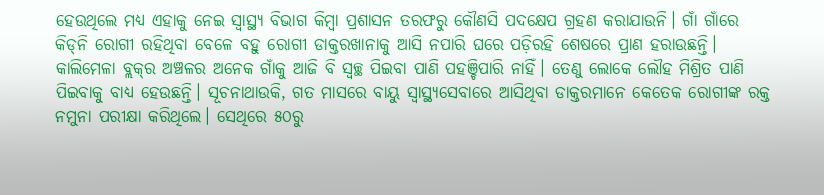ହେଉଥିଲେ ମଧ୍ୟ ଏହାକୁ ନେଇ ସ୍ବାସ୍ଥ୍ୟ ବିଭାଗ କିମ୍ବା ପ୍ରଶାସନ ତରଫରୁ କୌଣସି ପଦକ୍ଷେପ ଗ୍ରହଣ କରାଯାଉନି। ଗାଁ ଗାଁରେ କିଡ୍‌ନି ରୋଗୀ ରହିଥିବା ବେଳେ ବହୁ ରୋଗୀ ଡାକ୍ତରଖାନାକୁ ଆସି ନପାରି ଘରେ ପଡ଼ିରହି ଶେଷରେ ପ୍ରାଣ ହରାଉଛନ୍ତି। କାଲିମେଳା ବ୍ଲକ୍‌ର ଅଞ୍ଚଳର ଅନେକ ଗାଁକୁ ଆଜି ବି ସ୍ବଚ୍ଛ ପିଇବା ପାଣି ପହଞ୍ଚିପାରି ନାହିଁ। ତେଣୁ ଲୋକେ ଲୌହ ମିଶ୍ରିତ ପାଣି ପିଇବାକୁ ବାଧ୍ୟ ହେଉଛନ୍ତି। ସୂଚନାଥାଉକି, ଗତ ମାସରେ ବାୟୁ ସ୍ବାସ୍ଥ୍ୟସେବାରେ ଆସିଥିବା ଡାକ୍ତରମାନେ କେତେକ ରୋଗୀଙ୍କ ରକ୍ତ ନମୁନା ପରୀକ୍ଷା କରିଥିଲେ। ସେଥିରେ ୫୦ରୁ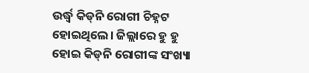ଉର୍ଦ୍ଧ୍ବ କିଡ୍‌ନି ରୋଗୀ ଚିହ୍ନଟ ହୋଇଥିଲେ। ଜିଲ୍ଲାରେ ହୁ ହୁ ହୋଇ କିଡ୍‌ନି ରୋଗୀଙ୍କ ସଂଖ୍ୟା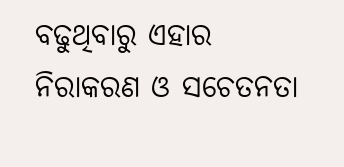ବଢୁଥିବାରୁ ଏହାର ନିରାକରଣ ଓ ସଚେତନତା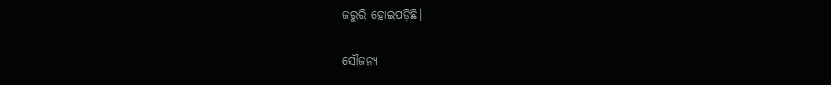ଜରୁରି ହୋଇପଡ଼ିଛି।

ସୌଜନ୍ୟ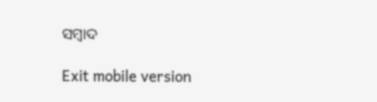ସମ୍ବାଦ

Exit mobile version